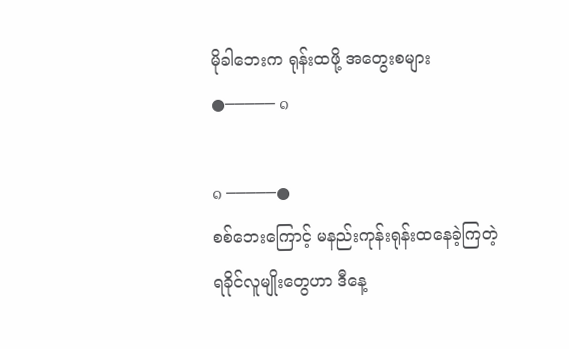မိုခါဘေးက ရုန်းထဖို့ အတွေးစများ
●───── ๑

๑ ─────●
စစ်ဘေးကြောင့် မနည်းကုန်းရုန်းထနေခဲ့ကြတဲ့
ရခိုင်လူမျိုးတွေဟာ ဒီနေ့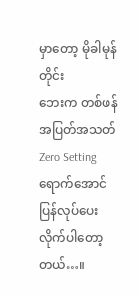မှာတော့ မိုခါမုန်တိုင်း
ဘေးက တစ်ဖန် အပြတ်အသတ် Zero Setting
ရောက်အောင် ပြန်လုပ်ပေးလိုက်ပါတော့တယ်…။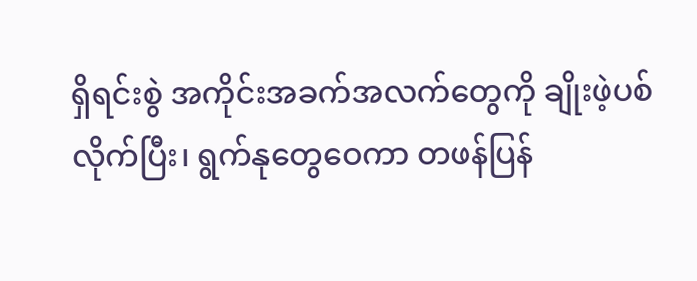ရှိရင်းစွဲ အကိုင်းအခက်အလက်တွေကို ချိုးဖဲ့ပစ်လိုက်ပြီး၊ ရွက်နုတွေဝေကာ တဖန်ပြန်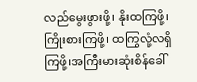လည်မွေးဖွားဖို့၊ နိုးထကြဖို့၊ ကြိုးစားကြဖို့၊ ထကြွလုံ့လရှိကြဖို့၊အကြီးမားဆုံးစိန်ခေါ်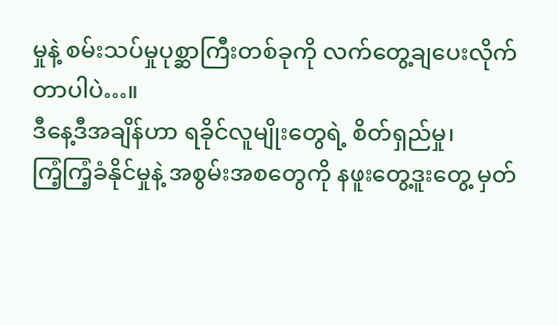မှုနဲ့ စမ်းသပ်မှုပုစ္ဆာကြီးတစ်ခုကို လက်တွေ့ချပေးလိုက်တာပါပဲ…။
ဒီနေ့ဒီအချိန်ဟာ ရခိုင်လူမျိုးတွေရဲ့ စိတ်ရှည်မှု၊
ကြံ့ကြံ့ခံနိုင်မှုနဲ့ အစွမ်းအစတွေကို နဖူးတွေ့ဒူးတွေ့ မှတ်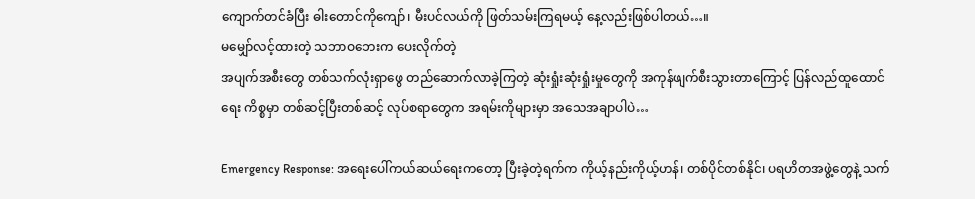ကျောက်တင်ခံပြီး ဓါးတောင်ကိုကျော်၊ မီးပင်လယ်ကို ဖြတ်သမ်းကြရမယ့် နေ့လည်းဖြစ်ပါတယ်…။
မမျှော်လင့်ထားတဲ့ သဘာဝဘေးက ပေးလိုက်တဲ့
အပျက်အစီးတွေ တစ်သက်လုံးရှာဖွေ တည်ဆောက်လာခဲ့ကြတဲ့ ဆုံးရှုံးဆုံးရှုံးမှုတွေကို အကုန်ဖျက်စီးသွားတာကြောင့် ပြန်လည်ထူထောင်ရေး ကိစ္စမှာ တစ်ဆင့်ပြီးတစ်ဆင့် လုပ်စရာတွေက အရမ်းကိုများမှာ အသေအချာပါပဲ…

Emergency Response: အရေးပေါ်ကယ်ဆယ်ရေးကတော့ ပြီးခဲ့တဲ့ရက်က ကိုယ့်နည်းကိုယ့်ဟန်၊ တစ်ပိုင်တစ်နိုင်၊ ပရဟိတအဖွဲ့တွေနဲ့ သက်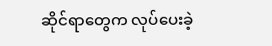ဆိုင်ရာတွေက လုပ်ပေးခဲ့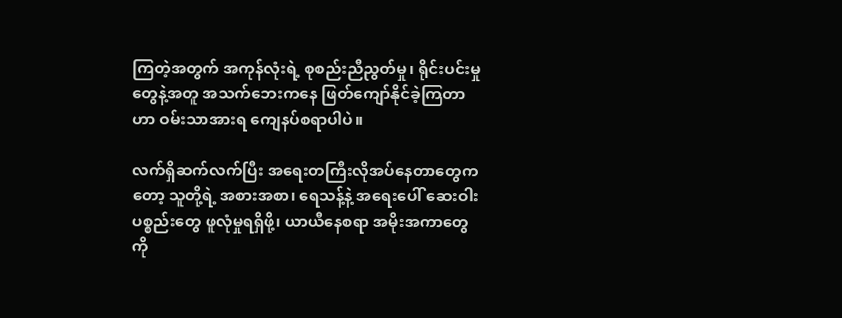ကြတဲ့အတွက် အကုန်လုံးရဲ့ စုစည်းညီညွတ်မှု၊ ရိုင်းပင်းမှုတွေနဲ့အတူ အသက်ဘေးကနေ ဖြတ်ကျော်နိုင်ခဲ့ကြတာဟာ ဝမ်းသာအားရ ကျေနပ်စရာပါပဲ။

လက်ရှိဆက်လက်ပြီး အရေးတကြီးလိုအပ်နေတာတွေကတော့ သူတို့ရဲ့ အစားအစာ၊ ရေသန့်နဲ့ အရေးပေါ် ဆေးဝါးပစ္စည်းတွေ ဖူလုံမှုရရှိဖို့၊ ယာယီနေစရာ အမိုးအကာတွေကို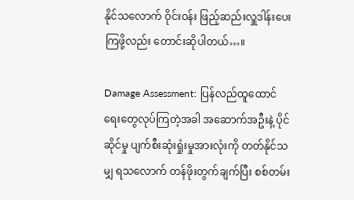နိုင်သလောက် ဝိုင်းဝန်း ဖြည့်ဆည်းလှူဒါန်းပေးကြဖို့လည်း တောင်းဆိုပါတယ်…။

Damage Assessment: ပြန်လည်ထူထောင်ရေးတွေလုပ်ကြတဲ့အခါ အဆောက်အဦးနဲ့ ပိုင်ဆိုင်မှု ပျက်စီးဆုံးရှုံးမှုအားလုံးကို တတ်နိုင်သမျှ ရသလောက် တန်ဖိုးတွက်ချက်ပြီး စစ်တမ်း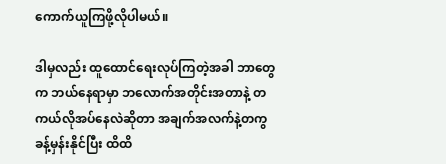ကောက်ယူကြဖို့လိုပါမယ်။

ဒါမှလည်း ထူထောင်ရေးလုပ်ကြတဲ့အခါ ဘာတွေက ဘယ်နေရာမှာ ဘလောက်အတိုင်းအတာနဲ့ တကယ်လိုအပ်နေလဲဆိုတာ အချက်အလက်နဲ့တကွ ခန့်မှန်းနိုင်ပြီး ထိထိ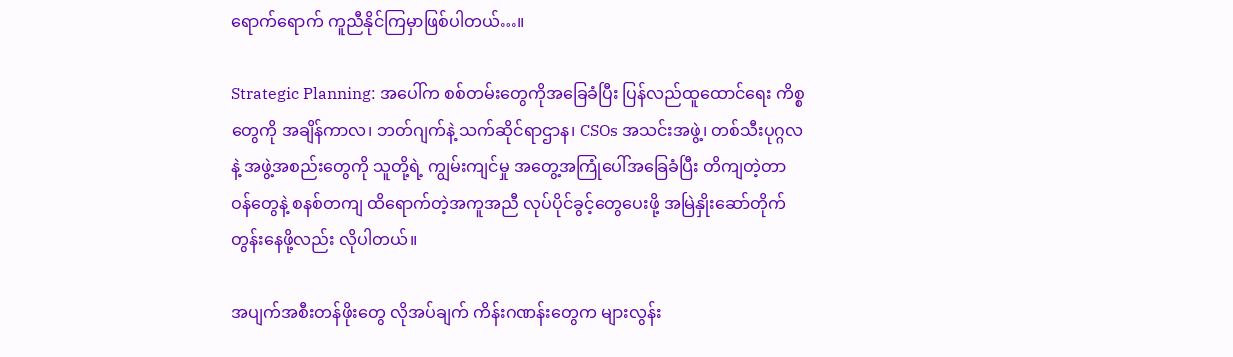ရောက်ရောက် ကူညီနိုင်ကြမှာဖြစ်ပါတယ်…။

Strategic Planning: အပေါ်က စစ်တမ်းတွေကိုအခြေခံပြီး ပြန်လည်ထူထောင်ရေး ကိစ္စတွေကို အချိန်ကာလ၊ ဘတ်ဂျက်နဲ့ သက်ဆိုင်ရာဌာန၊ CSOs အသင်းအဖွဲ့၊ တစ်သီးပုဂ္ဂလနဲ့ အဖွဲ့အစည်းတွေကို သူတို့ရဲ့ ကျွမ်းကျင်မှု အတွေ့အကြုံပေါ်အခြေခံပြီး တိကျတဲ့တာဝန်တွေနဲ့ စနစ်တကျ ထိရောက်တဲ့အကူအညီ လုပ်ပိုင်ခွင့်တွေပေးဖို့ အမြဲနှိုးဆော်တိုက်တွန်းနေဖို့လည်း လိုပါတယ်။

အပျက်အစီးတန်ဖိုးတွေ လိုအပ်ချက် ကိန်းဂဏန်းတွေက များလွန်း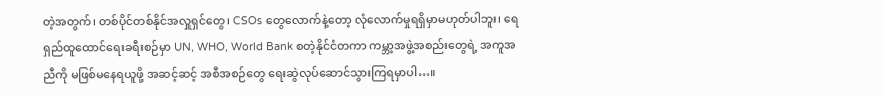တဲ့အတွက်၊ တစ်ပိုင်တစ်နိုင်အလှူရှင်တွေ၊ CSOs တွေလောက်နဲ့တော့ လုံလောက်မှုရရှိမှာမဟုတ်ပါဘူး၊ ရေရှည်ထူထောင်ရေးခရီးစဉ်မှာ UN, WHO, World Bank စတဲ့နိုင်ငံတကာ ကမ္ဘာ့အဖွဲ့အစည်းတွေရဲ့ အကူအညီကို မဖြစ်မနေရယူဖို့ အဆင့်ဆင့် အစီအစဉ်တွေ ရေးဆွဲလုပ်ဆောင်သွားကြရမှာပါ…။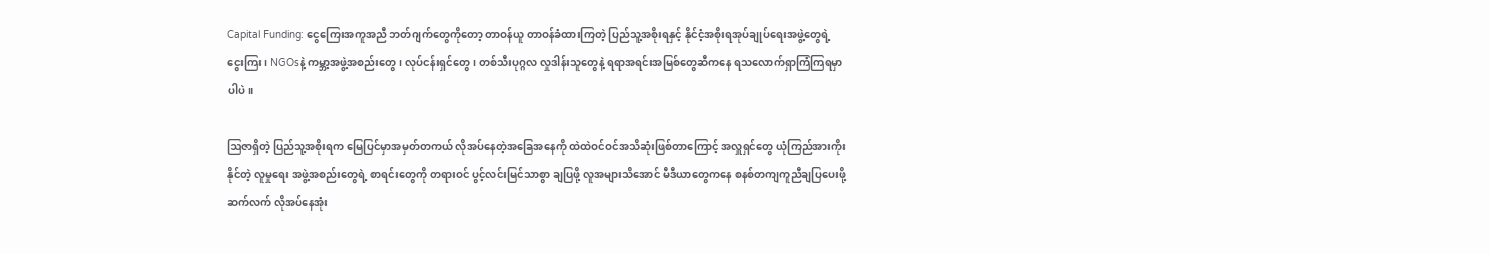Capital Funding: ငွေကြေးအကူအညီ ဘတ်ဂျက်တွေကိုတော့ တာဝန်ယူ တာဝန်ခံထားကြတဲ့ ပြည်သူ့အစိုးရနှင့် နိုင်ငံ့အစိုးရအုပ်ချုပ်ရေးအဖွဲ့တွေရဲ့ ငွေးကြး၊ NGOsနဲ့ ကမ္ဘာ့အဖွဲ့အစည်းတွေ၊ လုပ်ငန်းရှင်တွေ၊ တစ်သီးပုဂ္ဂလ လှုဒါန်းသူတွေနဲ့ ရရာအရင်းအမြစ်တွေဆီကနေ ရသလောက်ရှာကြံကြရမှာပါပဲ။

ဩဇာရှိတဲ့ ပြည်သူ့အစိုးရက မြေပြင်မှာအမှတ်တကယ် လိုအပ်နေတဲ့အခြေအနေကို ထဲထဲဝင်ဝင်အသိဆုံးဖြစ်တာကြောင့် အလှူရှင်တွေ ယုံကြည်အားကိုးနိုင်တဲ့ လူမှုရေး အဖွဲ့အစည်းတွေရဲ့ စာရင်းတွေကို တရားဝင် ပွင့်လင်းမြင်သာစွာ ချပြဖို့ လူအများသိအောင် မီဒီယာတွေကနေ စနစ်တကျကူညီချပြပေးဖို့ ဆက်လက် လိုအပ်နေအုံး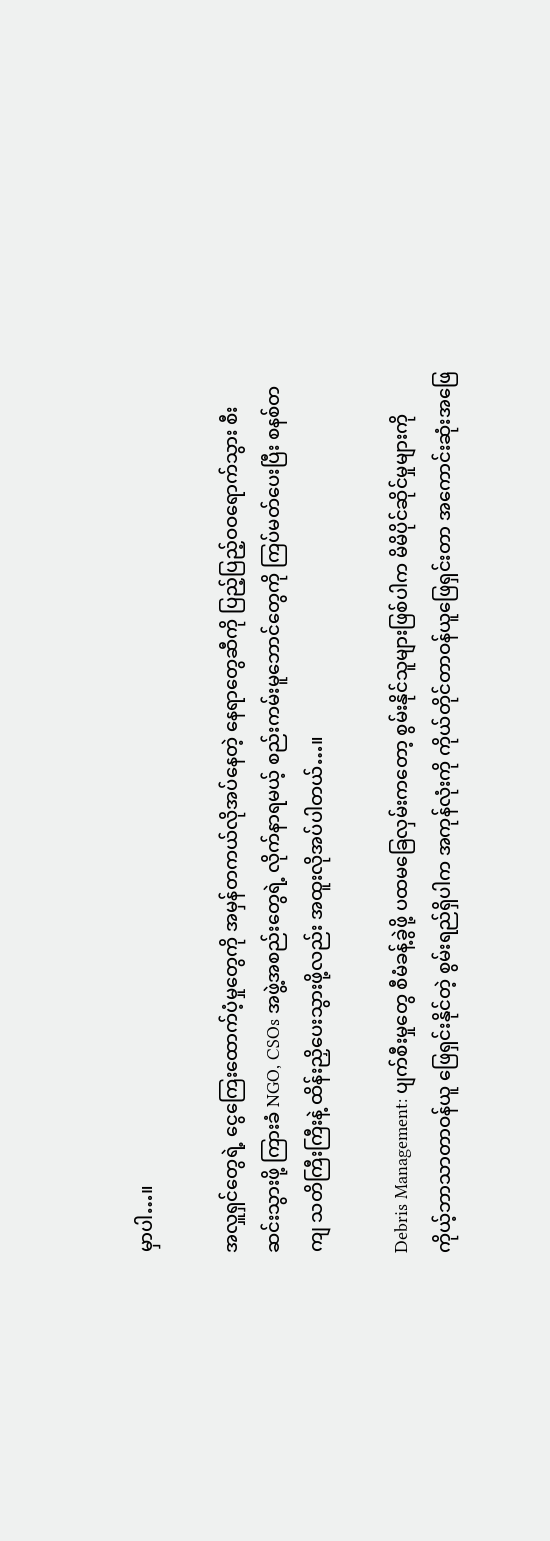မှာပါ…။

အလှူရှင်တွေရဲ့ ငွေကြေးထောက်ပံ့မှုတွေကို အမှန်တကယ်လိုအပ်နေတဲ့ နေရာတွေဆီကို ပြည့်ပြည့်ဝဝရောက်သွား စီးဆင်းသွားဖို့ ကြားခံ NGO, CSOs အဖွဲ့အစည်းတွေရဲ့ လိုက်နာရမယ့် စည်းကမ်းမူဘောင်တွေကို ကြပ်မတ်ပေးပြီး စနစ်တကျ သတိကြီးကြီးနဲ့ ထိန်းညှိပေးသွားဖို့လည်း အထူးလိုအပ်ပါတယ်…။

Debris Management: ပျက်စီးမှုတွေ စီမံခန့်ခွဲဖို့ ပထမခြေလှမ်းကတော့ စွမ်းနိုင်သူများဖြစ်ပါက မိမိပိုင်ဆိုင်မှုများကို ကိုယ့်ဘာသာတာဝန်ယူ ဖြေရှင်းနိုင်တဲ့ စွမ်းရည်ရှိပါက အကုန်လုံးကို ကိုယ်တိုင်တာဝန်ယူဖြေရှင်းတာ အကောင်းဆုံးအဖြေ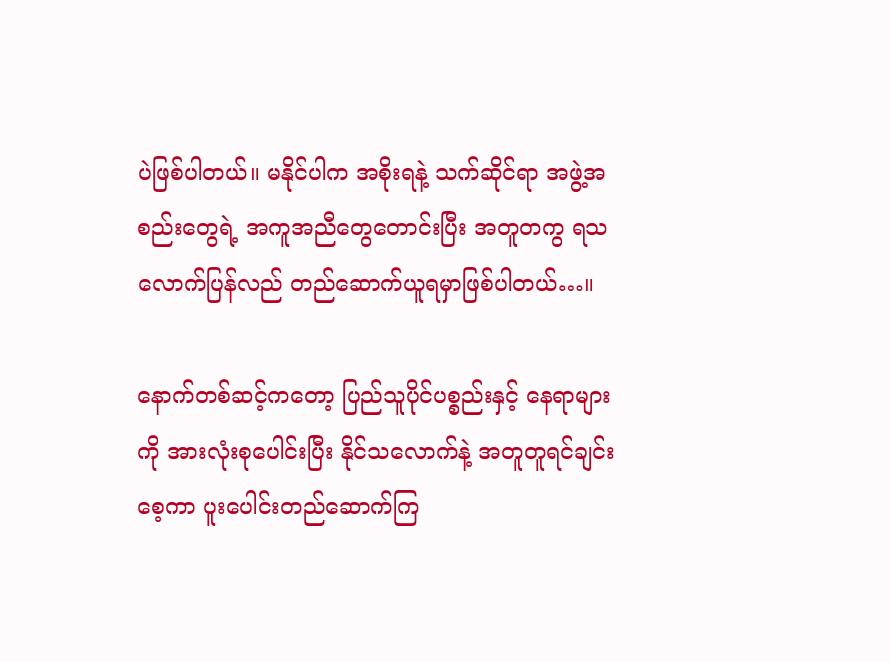ပဲဖြစ်ပါတယ်။ မနိုင်ပါက အစိုးရနဲ့ သက်ဆိုင်ရာ အဖွဲ့အစည်းတွေရဲ့ အကူအညီတွေတောင်းပြီး အတူတကွ ရသလောက်ပြန်လည် တည်ဆောက်ယူရမှာဖြစ်ပါတယ်…။

နောက်တစ်ဆင့်ကတော့ ပြည်သူပိုင်ပစ္စည်းနှင့် နေရာများကို အားလုံးစုပေါင်းပြီး နိုင်သလောက်နဲ့ အတူတူရင်ချင်းစေ့ကာ ပူးပေါင်းတည်ဆောက်ကြ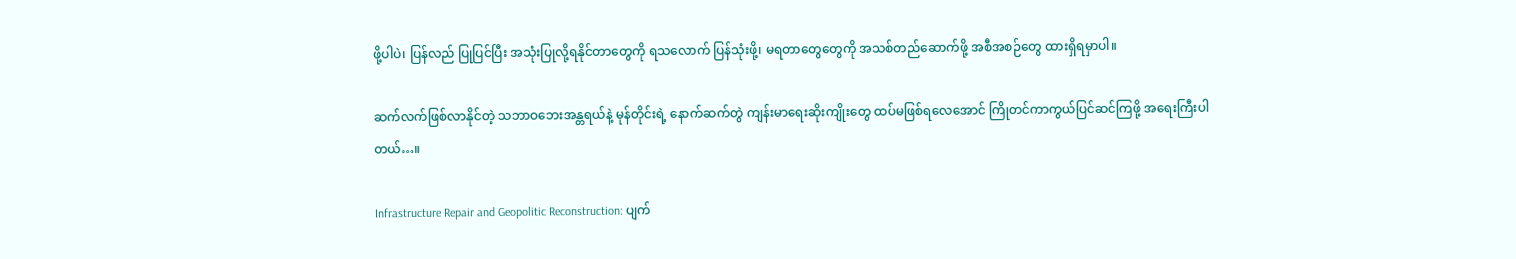ဖို့ပါပဲ၊ ပြန်လည် ပြုပြင်ပြီး အသုံးပြုလို့ရနိုင်တာတွေကို ရသလောက် ပြန်သုံးဖို့၊ မရတာတွေတွေကို အသစ်တည်ဆောက်ဖို့ အစီအစဉ်တွေ ထားရှိရမှာပါ။

ဆက်လက်ဖြစ်လာနိုင်တဲ့ သဘာဝဘေးအန္တရယ်နဲ့ မုန်တိုင်းရဲ့ နောက်ဆက်တွဲ ကျန်းမာရေးဆိုးကျိုးတွေ ထပ်မဖြစ်ရလေအောင် ကြိုတင်ကာကွယ်ပြင်ဆင်ကြဖို့ အရေးကြီးပါတယ်…။

Infrastructure Repair and Geopolitic Reconstruction: ပျက်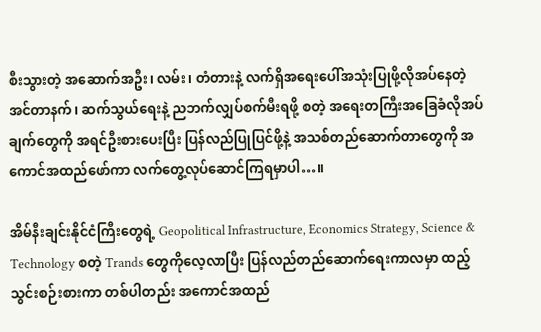စီးသွားတဲ့ အဆောက်အဦး၊ လမ်း၊ တံတားနဲ့ လက်ရှိအရေးပေါ်အသုံးပြုဖို့လိုအပ်နေတဲ့ အင်တာနက်၊ ဆက်သွယ်ရေးနဲ့ ညဘက်လျှပ်စက်မီးရဖို့ စတဲ့ အရေးတကြီးအခြေခံလိုအပ်ချက်တွေကို အရင်ဦးစားပေးပြီး ပြန်လည်ပြုပြင်ဖို့နဲ့ အသစ်တည်ဆောက်တာတွေကို အကောင်အထည်ဖော်ကာ လက်တွေ့လုပ်ဆောင်ကြရမှာပါ…။

အိမ်နီးချင်းနိုင်ငံကြီးတွေရဲ့ Geopolitical Infrastructure, Economics Strategy, Science & Technology စတဲ့ Trands တွေကိုလေ့လာပြီး ပြန်လည်တည်ဆောက်ရေးကာလမှာ ထည့်သွင်းစဉ်းစားကာ တစ်ပါတည်း အကောင်အထည်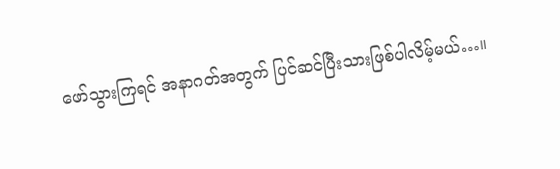ဖော်သွားကြရင် အနာဂတ်အတွက် ပြင်ဆင်ပြီးသားဖြစ်ပါလိမ့်မယ်…။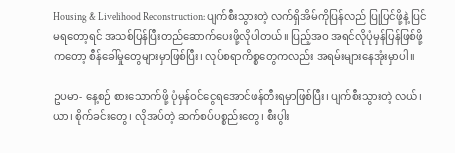Housing & Livelihood Reconstruction: ပျက်စီးသွားတဲ့ လက်ရှိအိမ်ကိုပြန်လည် ပြုပြင်ဖို့နဲ့ ပြင်မရတော့ရင် အသစ်ပြန်ပြီးတည်ဆောက်ပေးဖို့လိုပါတယ်။ ပြည့်အဝ အရင်လိုပုံမှန်ပြန်ဖြစ်ဖို့ကတော့ စီန်ခေါ်မှုတွေများမှာဖြစ်ပြီး၊ လုပ်စရာကိစ္စတွေကလည်း အရမ်းများနေအုံးမှာပါ။

ဥပမာ- နေ့စဉ် စားသောက်ဖို့ ပုံမှန်ဝင်ငွေရအောင်ဖန်တီးရမှာဖြစ်ပြီး၊ ပျက်စီးသွားတဲ့ လယ်၊ ယာ၊ စိုက်ခင်းတွေ၊ လိုအပ်တဲ့ ဆက်စပ်ပစ္စည်းတွေ၊ စီးပွါး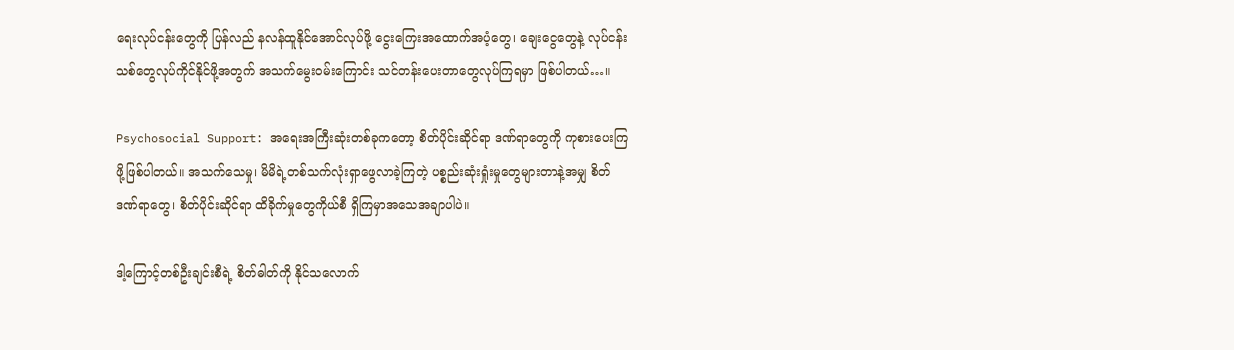ရေးလုပ်ငန်းတွေကို ပြန်လည် နလန်ထူနိုင်အောင်လုပ်ဖို့ ငွေးကြေးအထောက်အပံ့တွေ၊ ချေးငွေတွေနဲ့ လုပ်ငန်းသစ်တွေလုပ်ကိုင်နိုင်ဖို့အတွက် အသက်မွေးဝမ်းကြောင်း သင်တန်းပေးတာတွေလုပ်ကြရမှာ ဖြစ်ပါတယ်…။

Psychosocial Support: အရေးအကြီးဆုံးတစ်ခုကတော့ စိတ်ပိုင်းဆိုင်ရာ ဒဏ်ရာတွေကို ကုစားပေးကြဖို့ဖြစ်ပါတယ်။ အသက်သေမှု၊ မိမိရဲ့တစ်သက်လုံးရှာဖွေလာခဲ့ကြတဲ့ ပစ္စည်းဆုံးရှုံးမှုတွေများတာနဲ့အမျှ စိတ်ဒဏ်ရာတွေ၊ စိတ်ပိုင်းဆိုင်ရာ ထိခိုက်မှုတွေကိုယ်စီ ရှိကြမှာအသေအချာပါပဲ။

ဒါ့ကြောင့်တစ်ဦးချင်းစီရဲ့ စိတ်ဓါတ်ကို နိုင်သလောက်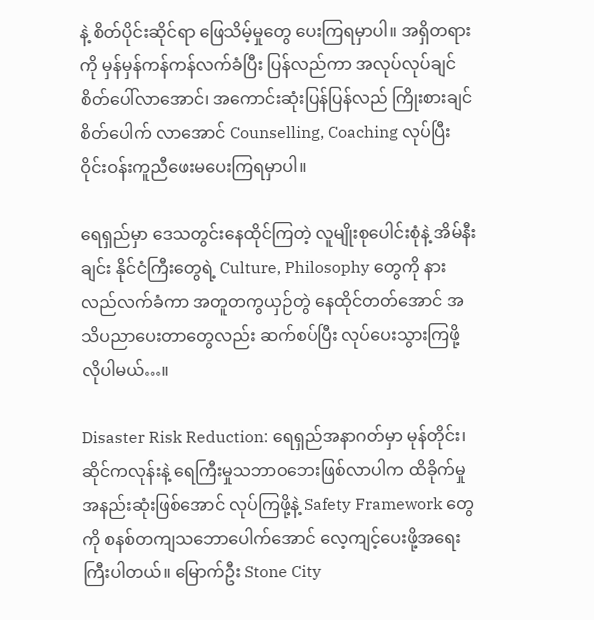နဲ့ စိတ်ပိုင်းဆိုင်ရာ ဖြေသိမ့်မှုတွေ ပေးကြရမှာပါ။ အရှိတရားကို မှန်မှန်ကန်ကန်လက်ခံပြီး ပြန်လည်ကာ အလုပ်လုပ်ချင်စိတ်ပေါ်လာအောင်၊ အကောင်းဆုံးပြန်ပြန်လည် ကြိုးစားချင်စိတ်ပေါက် လာအောင် Counselling, Coaching လုပ်ပြီး ဝိုင်းဝန်းကူညီဖေးမပေးကြရမှာပါ။

ရေရှည်မှာ ဒေသတွင်းနေထိုင်ကြတဲ့ လူမျိုးစုပေါင်းစုံနဲ့ အိမ်နီးချင်း နိုင်ငံကြီးတွေရဲ့ Culture, Philosophy တွေကို နားလည်လက်ခံကာ အတူတကွယှဉ်တွဲ နေထိုင်တတ်အောင် အသိပညာပေးတာတွေလည်း ဆက်စပ်ပြီး လုပ်ပေးသွားကြဖို့ လိုပါမယ်…။

Disaster Risk Reduction: ရေရှည်အနာဂတ်မှာ မုန်တိုင်း၊ ဆိုင်ကလုန်းနဲ့ ရေကြီးမှုသဘာဝဘေးဖြစ်လာပါက ထိခိုက်မှုအနည်းဆုံးဖြစ်အောင် လုပ်ကြဖို့နဲ့ Safety Framework တွေကို စနစ်တကျသဘောပေါက်အောင် လေ့ကျင့်ပေးဖို့အရေးကြီးပါတယ်။ မြောက်ဦး Stone City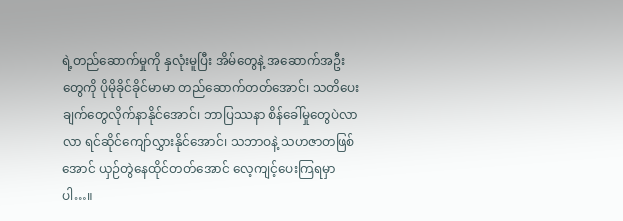ရဲ့တည်ဆောက်မှုကို နှလုံးမူပြီး အိမ်တွေနဲ့ အဆောက်အဦးတွေကို ပိုမိုခိုင်ခိုင်မာမာ တည်ဆောက်တတ်အောင်၊ သတိပေးချက်တွေလိုက်နာနိုင်အောင်၊ ဘာပြဿနာ စိန်ခေါ်မှုတွေပဲလာလာ ရင်ဆိုင်ကျော်လွှားနိုင်အောင်၊ သဘာဝနဲ့ သဟဇာတဖြစ်အောင် ယှဉ်တွဲနေထိုင်တတ်အောင် လေ့ကျင့်ပေးကြရမှာပါ…။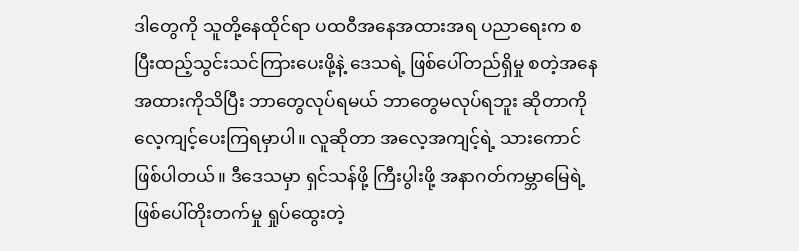ဒါတွေကို သူတို့နေထိုင်ရာ ပထဝီအနေအထားအရ ပညာရေးက စပြီးထည့်သွင်းသင်ကြားပေးဖို့နဲ့ ဒေသရဲ့ ဖြစ်ပေါ်တည်ရှိမှု စတဲ့အနေအထားကိုသိပြီး ဘာတွေလုပ်ရမယ် ဘာတွေမလုပ်ရဘူး ဆိုတာကို လေ့ကျင့်ပေးကြရမှာပါ။ လူဆိုတာ အလေ့အကျင့်ရဲ့ သားကောင်ဖြစ်ပါတယ်။ ဒီဒေသမှာ ရှင်သန်ဖို့ ကြီးပွါးဖို့ အနာဂတ်ကမ္ဘာမြေရဲ့ ဖြစ်ပေါ်တိုးတက်မှု ရှုပ်ထွေးတဲ့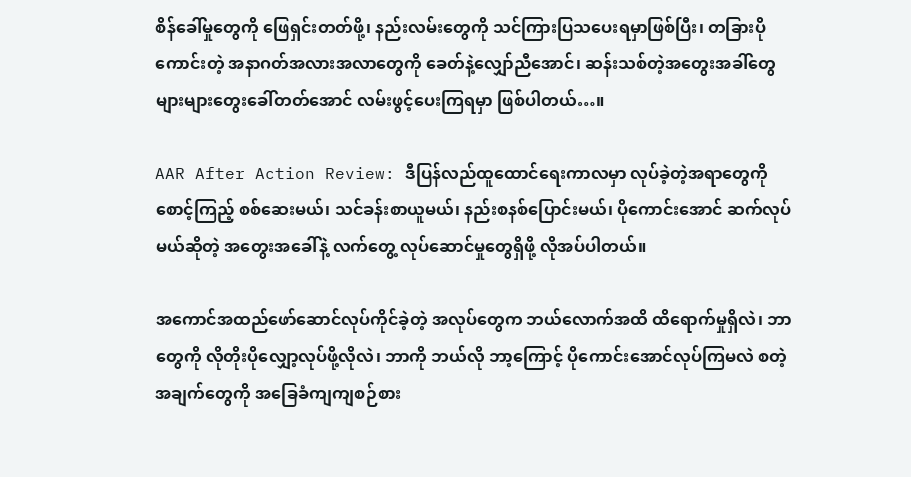စိန်ခေါ်မှုတွေကို ဖြေရှင်းတတ်ဖို့၊ နည်းလမ်းတွေကို သင်ကြားပြသပေးရမှာဖြစ်ပြီး၊ တခြားပိုကောင်းတဲ့ အနာဂတ်အလားအလာတွေကို ခေတ်နဲ့လျှော်ညီအောင်၊ ဆန်းသစ်တဲ့အတွေးအခါ်တွေ များများတွေးခေါ်တတ်အောင် လမ်းဖွင့်ပေးကြရမှာ ဖြစ်ပါတယ်…။

AAR After Action Review: ဒီပြန်လည်ထူထောင်ရေးကာလမှာ လုပ်ခဲ့တဲ့အရာတွေကို စောင့်ကြည့် စစ်ဆေးမယ်၊ သင်ခန်းစာယူမယ်၊ နည်းစနစ်ပြောင်းမယ်၊ ပိုကောင်းအောင် ဆက်လုပ်မယ်ဆိုတဲ့ အတွေးအခေါ်နဲ့ လက်တွေ့ လုပ်ဆောင်မှုတွေရှိဖို့ လိုအပ်ပါတယ်။

အကောင်အထည်ဖော်ဆောင်လုပ်ကိုင်ခဲ့တဲ့ အလုပ်တွေက ဘယ်လောက်အထိ ထိရောက်မှုရှိလဲ၊ ဘာတွေကို လိုတိုးပိုလျှော့လုပ်ဖို့လိုလဲ၊ ဘာကို ဘယ်လို ဘာ့ကြောင့် ပိုကောင်းအောင်လုပ်ကြမလဲ စတဲ့အချက်တွေကို အခြေခံကျကျစဉ်စား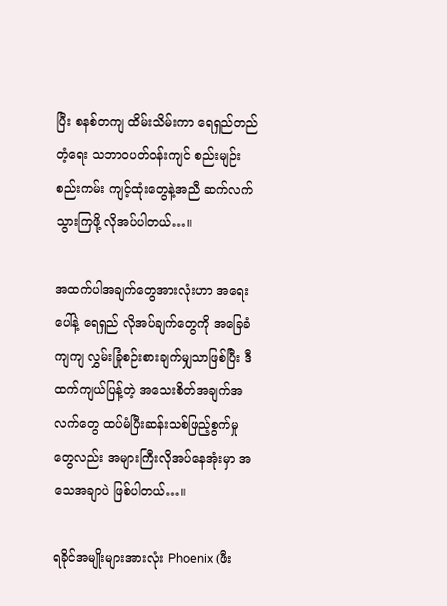ပြီး စနစ်တကျ ထိမ်းသိမ်းကာ ရေရှည်တည်တံ့ရေး သဘာဝပတ်ဝန်းကျင် စည်းမျဉ်းစည်းကမ်း ကျင့်ထုံးတွေနဲ့အညီ ဆက်လက်သွားကြဖို့ လိုအပ်ပါတယ်…။

အထက်ပါအချက်တွေအားလုံးဟာ အရေးပေါ်နဲ့ ရေရှည် လိုအပ်ချက်တွေကို အခြေခံကျကျ လွှမ်းခြုံစဉ်းစားချက်မျှသာဖြစ်ပြီး ဒီထက်ကျယ်ပြန့်တဲ့ အသေးစိတ်အချက်အလက်တွေ ထပ်မံပြီးဆန်းသစ်ဖြည့်စွက်မှုတွေလည်း အများကြီးလိုအပ်နေအုံးမှာ အသေအချာပဲ ဖြစ်ပါတယ်…။

ရခိုင်အမျိုးများအားလုံး Phoenix (ဖီး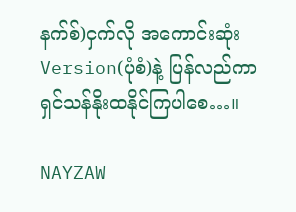နက်စ်)ငှက်လို အကောင်းဆုံး Version(ပုံစံ)နဲ့ ပြန်လည်ကာ ရှင်သန်နိုးထနိုင်ကြပါစေ…။

NAYZAW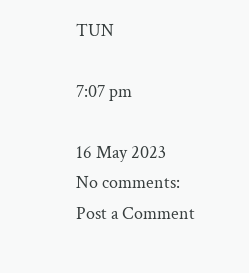TUN

7:07 pm

16 May 2023
No comments:
Post a Comment